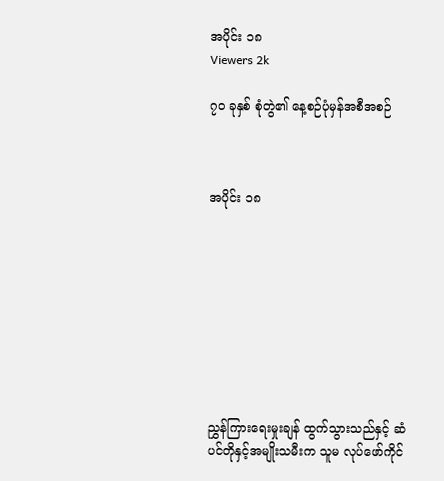အပိုင်း ၁၈
Viewers 2k

၇၀ ခုနှစ် စုံတွဲ၏ နေ့စဉ်ပုံမှန်အစီအစဉ်



အပိုင်း ၁၈









ညွှန်ကြားရေးမှုးချန် ထွက်သွားသည်နှင့် ဆံပင်တိုနှင့်အမျိုးသမီးက သူမ လုပ်ဖော်ကိုင်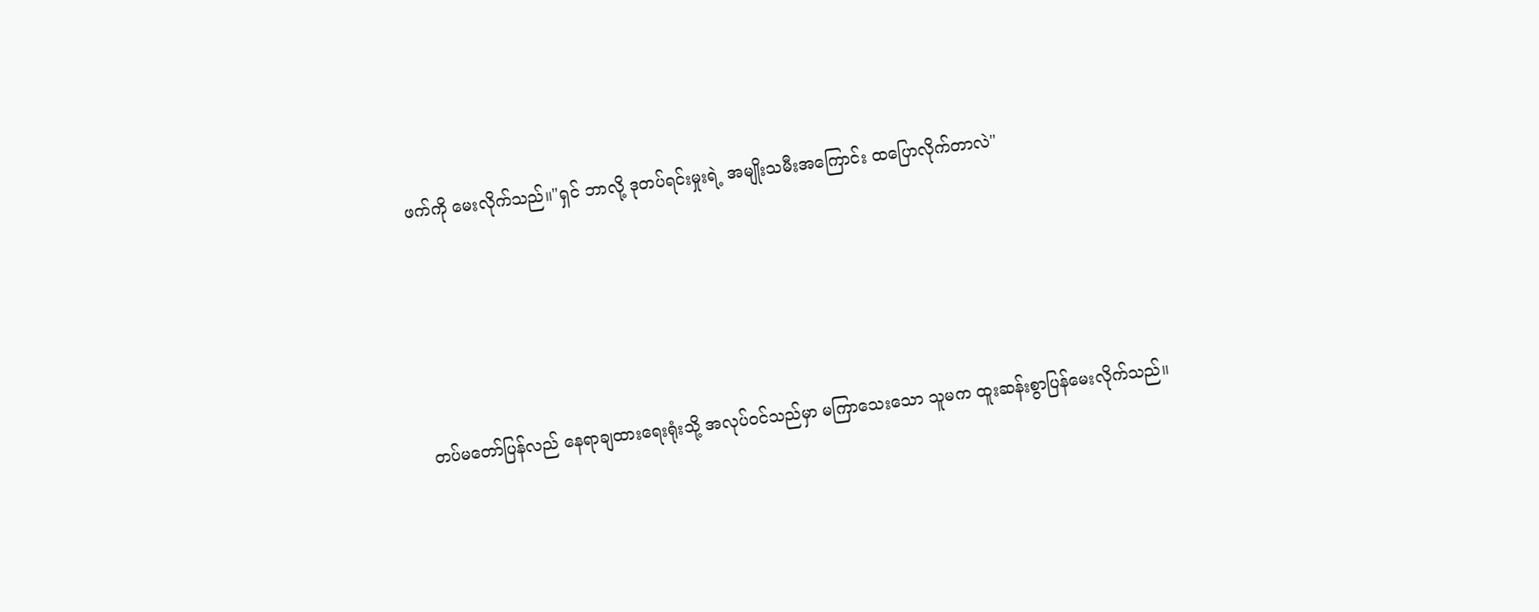ဖက်ကို မေးလိုက်သည်။"ရှင် ဘာလို့ ဒုတပ်ရင်းမှုးရဲ့ အမျိုးသမီးအကြောင်း ထပြောလိုက်တာလဲ"





တပ်မတော်ပြန်လည် နေရာချထားရေးရုံးသို့ အလုပ်ဝင်သည်မှာ မကြာသေးသော သူမက ထူးဆန်းစွာပြန်မေးလိုက်သည်။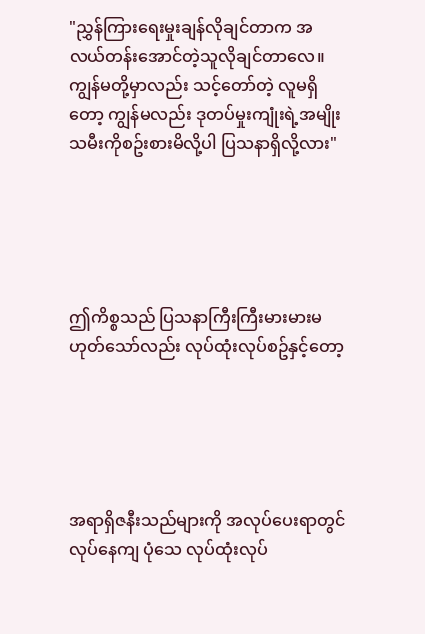"ညွှန်ကြားရေးမှုးချန်လိုချင်တာက အလယ်တန်းအောင်တဲ့သူလိုချင်တာလေ။ ကျွန်မတို့မှာလည်း သင့်တော်တဲ့ လူမရှိတော့ ကျွန်မလည်း ဒုတပ်မှုးကျုံးရဲ့အမျိုးသမီးကိုစဥ်းစားမိလို့ပါ ပြသနာရှိလို့လား"





ဤကိစ္စသည် ပြသနာကြီးကြီးမားမားမဟုတ်သော်လည်း လုပ်ထုံးလုပ်စဥ်နှင့်တော့





အရာရှိဇနီးသည်များကို အလုပ်ပေးရာတွင် လုပ်နေကျ ပုံသေ လုပ်ထုံးလုပ်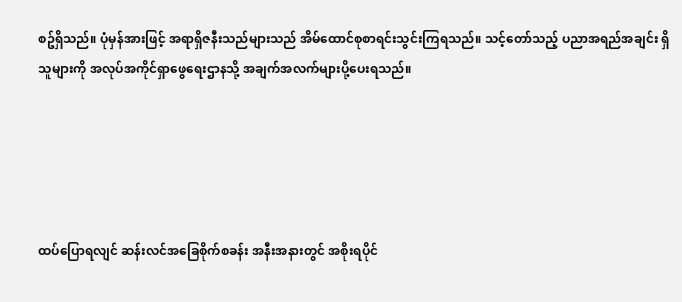စဥ်ရှိသည်။ ပုံမှန်အားဖြင့် အရာရှိဇနီးသည်များသည် အိမ်ထောင်စုစာရင်းသွင်းကြရသည်။ သင့်တော်သည့် ပညာအရည်အချင်း ရှိသူများကို အလုပ်အကိုင်ရှာဖွေရေးဌာနသို့ အချက်အလက်များပို့ပေးရသည်။





ထပ်ပြောရလျင် ဆန်းလင်အခြေစိုက်စခန်း အနီးအနားတွင် အစိုးရပိုင်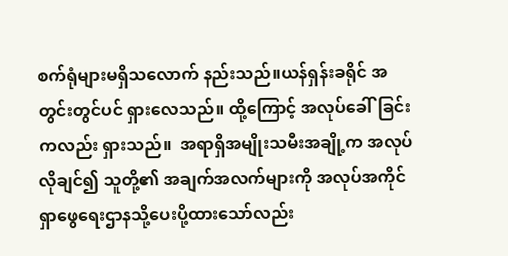စက်ရုံများမရှိသလောက် နည်းသည်။ယန်ရှန်းခရိုင် အတွင်းတွင်ပင် ရှားလေသည်။ ထို့ကြောင့် အလုပ်ခေါ်ခြင်းကလည်း ရှားသည်။  အရာရှိအမျိုးသမီးအချို့က အလုပ်လိုချင်၍ သူတို့၏ အချက်အလက်များကို အလုပ်အကိုင် ရှာဖွေရေးဌာနသို့ပေးပို့ထားသော်လည်း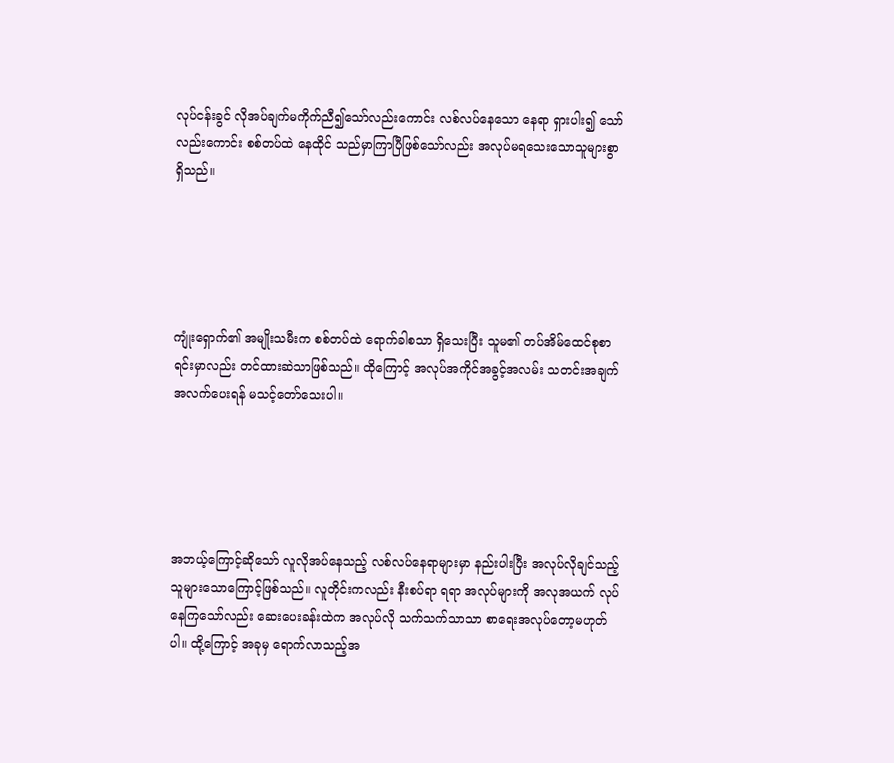လုပ်ငန်းခွင် လိုအပ်ချက်မကိုက်ညီ၍သော်လည်းကောင်း လစ်လပ်နေသော နေရာ ရှားပါး၍ သော်လည်းကောင်း စစ်တပ်ထဲ နေထိုင် သည်မှာကြာပြီဖြစ်သော်လည်း အလုပ်မရသေးသောသူများစွာရှိသည်။





ကျုံးရှောက်၏ အမျိုးသမီးက စစ်တပ်ထဲ ရောက်ခါစသာ ရှိသေးပြီး သူမ၏ တပ်အိမ်ထေင်စုစာရင်းမှာလည်း တင်ထားဆဲသာဖြစ်သည်။ ထိုကြောင့် အလုပ်အကိုင်အခွင့်အလမ်း သတင်းအချက်အလက်ပေးရန် မသင့်တော်သေးပါ။





အဘယ့်ကြောင့်ဆိုသော် လူလိုအပ်နေသည့် လစ်လပ်နေရာများမှာ နည်းပါးပြီး အလုပ်လိုချင်သည့်သူများသောကြောင့်ဖြစ်သည်။ လူတိုင်းကလည်း နီးစပ်ရာ ရရာ အလုပ်များကို အလုအယက် လုပ်နေကြသော်လည်း ဆေးပေးခန်းထဲက အလုပ်လို သက်သက်သာသာ စာရေးအလုပ်တော့မဟုတ်ပါ။ ထို့ကြောင့် အခုမှ ရောက်လာသည့်အ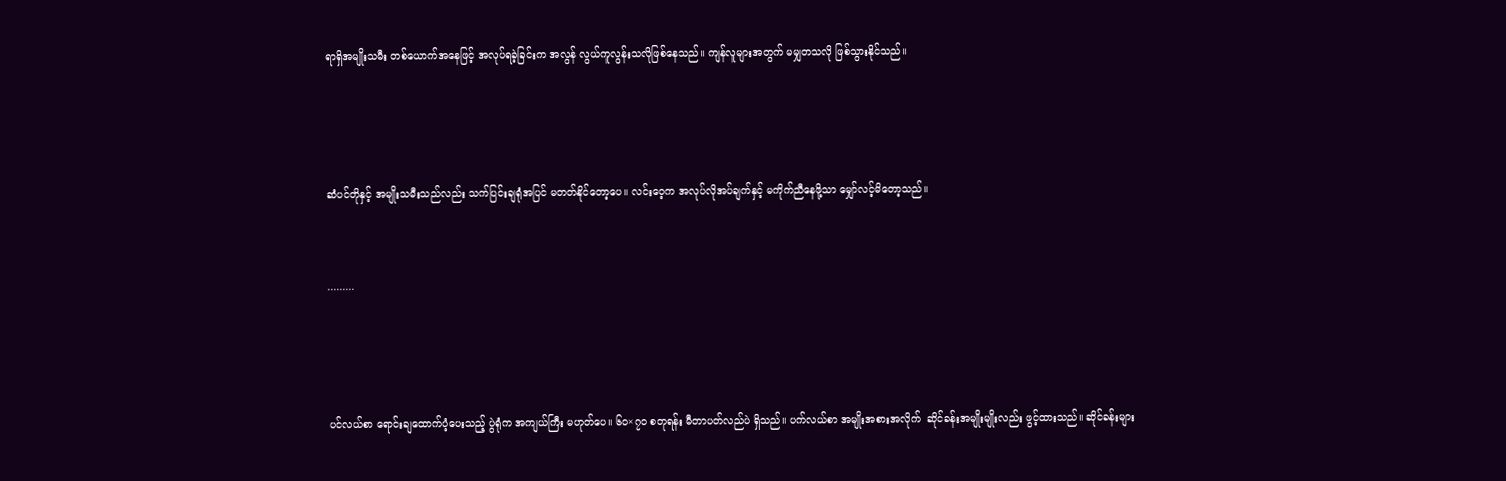ရာရှိအမျိုးသမီး တစ်ယောက်အနေဖြင့် အလုပ်ရခဲ့ခြင်းက အလွန် လွယ်ကူလွန်းသလိုဖြစ်နေသည်။ ကျန်လူများအတွက် မမျှတသလို ဖြစ်သွားနိုင်သည်။





ဆံပင်တိုနှင့် အမျိုးသမီးသည်လည်း သက်ပြင်းချရုံအပြင် မတတ်နိုင်တော့ပေ။ လင်းဝေ့က အလုပ်လိုအပ်ချက်နှင့် မကိုက်ညီနေဖို့သာ မျှော်လင့်မိတော့သည်။



.........





ပင်လယ်စာ ရောင်းချထောက်ပံ့ပေးသည့် ပွဲရုံက အကျယ်ကြီး မဟုတ်ပေ။ ၆၀×၇၀ စတုရန်း မီတာပတ်လည်ပဲ ရှိသည်။ ပက်လယ်စာ အမျိုးအစားအလိုက်  ဆိုင်ခန်းအမျိုးမျိုးလည်း ဖွင့်ထားသည်။ ဆိုင်ခန်းများ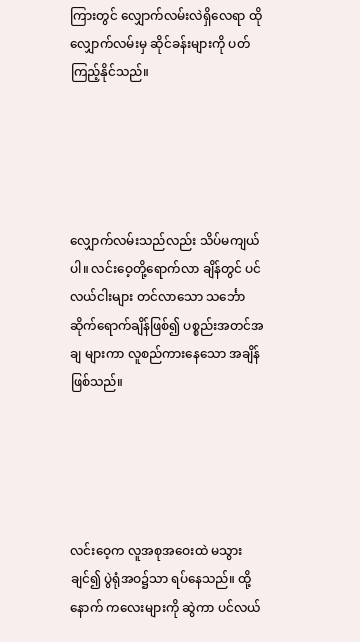ကြားတွင် လျှောက်လမ်းလဲရှိလေရာ ထိုလျှောက်လမ်းမှ ဆိုင်ခန်းများကို ပတ်ကြည့်နိုင်သည်။





လျှောက်လမ်းသည်လည်း သိပ်မကျယ်ပါ။ လင်းဝေ့တို့ရောက်လာ ချိန်တွင် ပင်လယ်ငါးများ တင်လာသော သင်္ဘော ဆိုက်ရောက်ချိန်ဖြစ်၍ ပစ္စည်းအတင်အချ များကာ လူစည်ကားနေသော အချိန်ဖြစ်သည်။





လင်းဝေ့က လူအစုအဝေးထဲ မသွားချင်၍ ပွဲရုံအဝ၌သာ ရပ်နေသည်။ ထို့နောက် ကလေးများကို ဆွဲကာ ပင်လယ်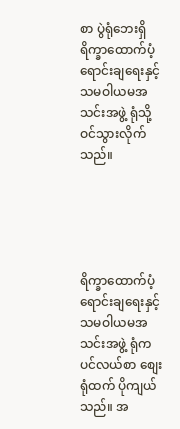စာ ပွဲရုံဘေးရှိ ရိက္ခာထောက်ပံ့ ရောင်းချရေးနှင့် သမဝါယမအသင်းအဖွဲ့ ရုံသို့ ဝင်သွားလိုက်သည်။





ရိက္ခာထောက်ပံ့ရောင်းချရေးနှင့် သမဝါယမအသင်းအဖွဲ့ ရုံက ပင်လယ်စာ စျေးရုံထက် ပိုကျယ်သည်။ အ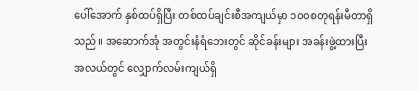ပေါ်အောက် နှစ်ထပ်ရှိပြီး တစ်ထပ်ချင်းစီအကျယ်မှာ ၁၀၀စတုရန်းမီတာရှိသည်။ အဆောက်အုံ အတွင်းနံရံဘေးတွင် ဆိုင်ခန်းများ အခန်းဖွဲ့ထားပြီး အလယ်တွင် လျှောက်လမ်းကျယ်ရှိ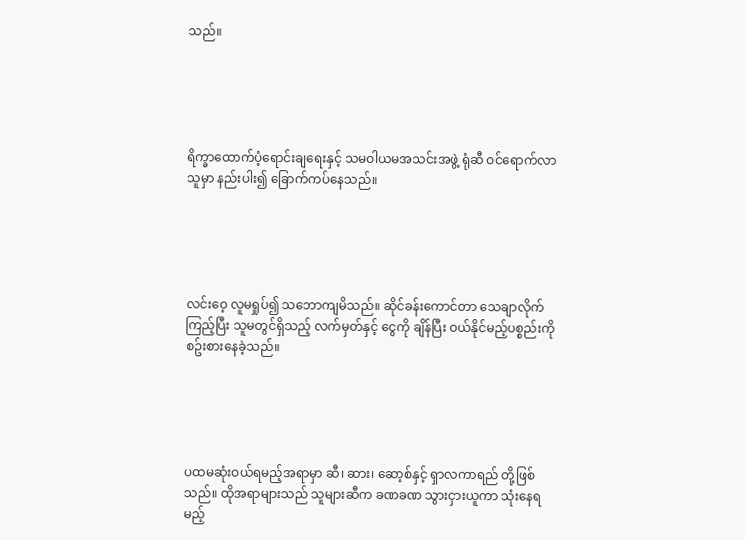သည်။





ရိက္ခာထောက်ပံ့ရောင်းချရေးနှင့် သမဝါယမအသင်းအဖွဲ့ ရုံဆီ ဝင်ရောက်လာသူမှာ နည်းပါး၍ ခြောက်ကပ်နေသည်။





လင်းဝေ့ လူမရှုပ်၍ သဘောကျမိသည်။ ဆိုင်ခန်းကောင်တာ သေချာလိုက်ကြည့်ပြီး သူမတွင်ရှိသည့် လက်မှတ်နှင့် ငွေကို ချိန်ပြီး ဝယ်နိုင်မည့်ပစ္စည်းကို စဥ်းစားနေခဲ့သည်။





ပထမဆုံးဝယ်ရမည့်အရာမှာ ဆီ၊ ဆား၊ ဆော့စ်နှင့် ရှာလကာရည် တို့ဖြစ်သည်။ ထိုအရာများသည် သူများဆီက ခဏခဏ သွားငှားယူကာ သုံးနေရမည့်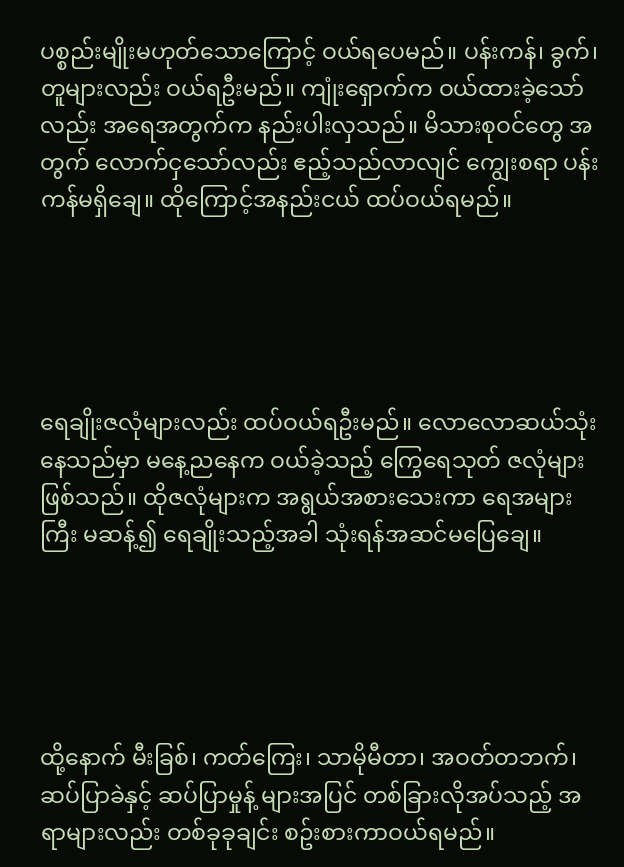ပစ္စည်းမျိုးမဟုတ်သောကြောင့် ဝယ်ရပေမည်။ ပန်းကန်၊ ခွက်၊ တူများလည်း ဝယ်ရဦးမည်။ ကျုံးရှောက်က ဝယ်ထားခဲ့သော်လည်း အရေအတွက်က နည်းပါးလှသည်။ မိသားစုဝင်တွေ အတွက် လောက်ငှသော်လည်း ဧည့်သည်လာလျင် ကျွေးစရာ ပန်းကန်မရှိချေ။ ထိုကြောင့်အနည်းငယ် ထပ်ဝယ်ရမည်။





ရေချိုးဇလုံများလည်း ထပ်ဝယ်ရဦးမည်။ လောလောဆယ်သုံးနေသည်မှာ မနေ့ညနေက ဝယ်ခဲ့သည့် ကြွေရေသုတ် ဇလုံများဖြစ်သည်။ ထိုဇလုံများက အရွယ်အစားသေးကာ ရေအများကြီး မဆန့်၍ ရေချိုးသည့်အခါ သုံးရန်အဆင်မပြေချေ။





ထို့နောက် မီးခြစ်၊ ကတ်ကြေး၊ သာမိုမီတာ၊ အဝတ်တဘက်၊ ဆပ်ပြာခဲနှင့် ဆပ်ပြာမှုန့် များအပြင် တစ်ခြားလိုအပ်သည့် အရာများလည်း တစ်ခုခုချင်း စဥ်းစားကာဝယ်ရမည်။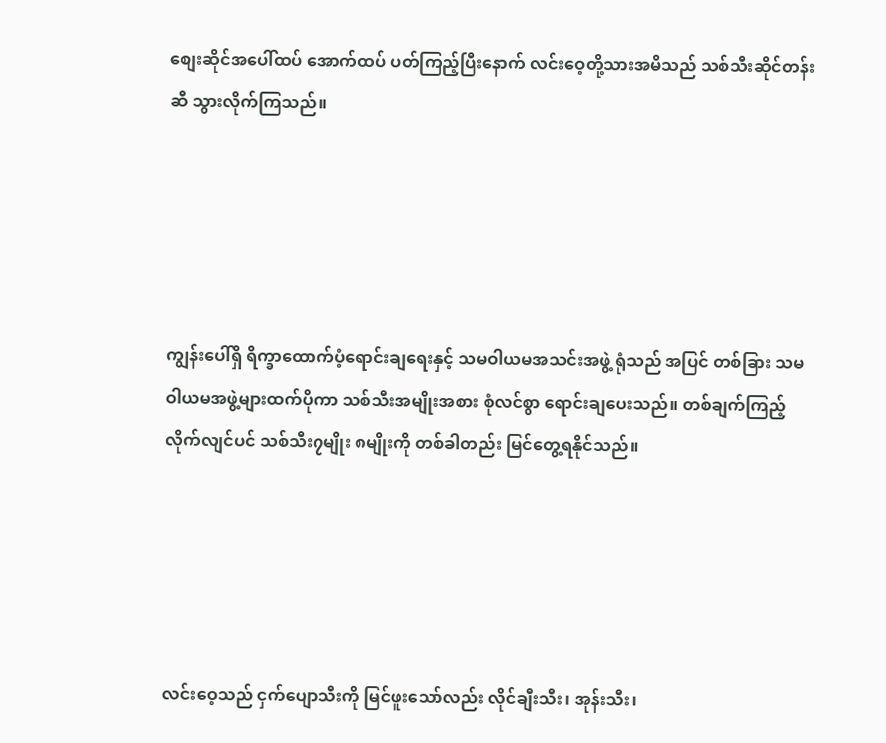စျေးဆိုင်အပေါ်ထပ် အောက်ထပ် ပတ်ကြည့်ပြီးနောက် လင်းဝေ့တို့သားအမိသည် သစ်သီးဆိုင်တန်းဆီ သွားလိုက်ကြသည်။





ကျွန်းပေါ်ရှိ ရိက္ခာထောက်ပံ့ရောင်းချရေးနှင့် သမဝါယမအသင်းအဖွဲ့ ရုံသည် အပြင် တစ်ခြား သမဝါယမအဖွဲ့များထက်ပိုကာ သစ်သီးအမျိုးအစား စုံလင်စွာ ရောင်းချပေးသည်။ တစ်ချက်ကြည့် လိုက်လျင်ပင် သစ်သီး၇မျိုး ၈မျိုးကို တစ်ခါတည်း မြင်တွေ့ရနိုင်သည်။





လင်းဝေ့သည် ငှက်ပျောသီးကို မြင်ဖူးသော်လည်း လိုင်ချီးသီး၊ အုန်းသီး၊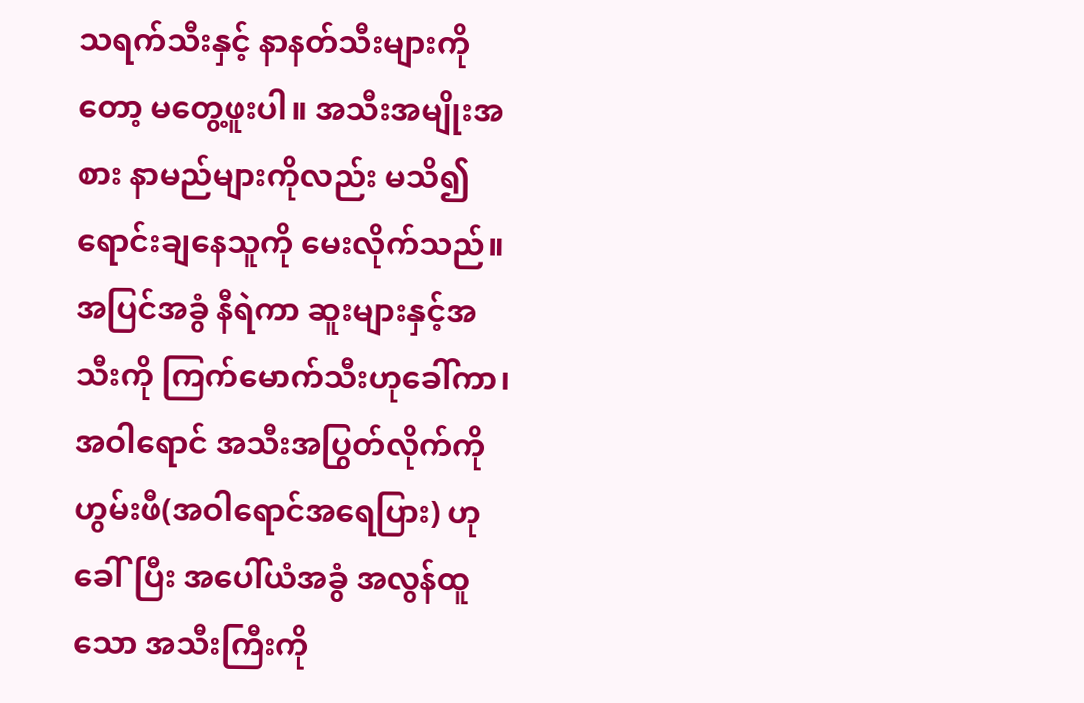သရက်သီးနှင့် နာနတ်သီးများကိုတော့ မတွေ့ဖူးပါ။ အသီးအမျိုးအစား နာမည်များကိုလည်း မသိ၍ ရောင်းချနေသူကို မေးလိုက်သည်။ အပြင်အခွံ နီရဲကာ ဆူးများနှင့်အသီးကို ကြက်မောက်သီးဟုခေါ်ကာ၊   အဝါရောင် အသီးအပြွတ်လိုက်ကို ဟွမ်းဖီ(အဝါရောင်အရေပြား) ဟုခေါ်ပြီး အပေါ်ယံအခွံ အလွန်ထူသော အသီးကြီးကို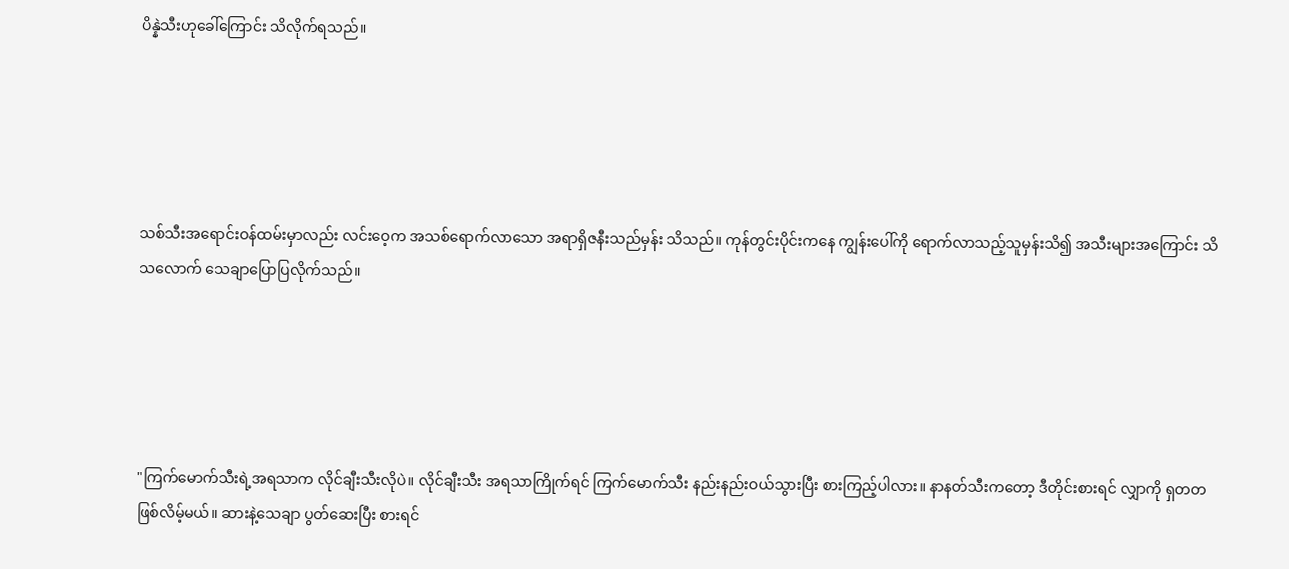ပိန္နဲသီးဟုခေါ်ကြောင်း သိလိုက်ရသည်။





သစ်သီးအရောင်းဝန်ထမ်းမှာလည်း လင်းဝေ့က အသစ်ရောက်လာသော အရာရှိဇနီးသည်မှန်း သိသည်။ ကုန်တွင်းပိုင်းကနေ ကျွန်းပေါ်ကို ရောက်လာသည့်သူမှန်းသိ၍ အသီးများအကြောင်း သိသလောက် သေချာပြောပြလိုက်သည်။





"ကြက်မောက်သီးရဲ့အရသာက လိုင်ချီးသီးလိုပဲ။ လိုင်ချီးသီး အရသာကြိုက်ရင် ကြက်မောက်သီး နည်းနည်းဝယ်သွားပြီး စားကြည့်ပါလား။ နာနတ်သီးကတော့ ဒီတိုင်းစားရင် လျှာကို ရှတတဖြစ်လိမ့်မယ်။ ဆားနဲ့သေချာ ပွတ်ဆေးပြီး စားရင်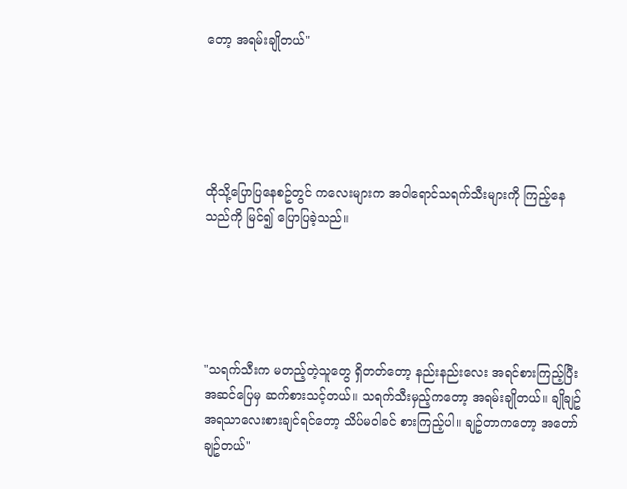တော့ အရမ်းချိုတယ်"





ထိုသို့ပြောပြနေစဥ်တွင် ကလေးများက အဝါရောင်သရက်သီးများကို ကြည့်နေသည်ကို မြင်၍ ပြောပြခဲ့သည်။





"သရက်သီးက မတည့်တဲ့သူတွေ ရှိတတ်တော့ နည်းနည်းလေး အရင်စားကြည့်ပြီး အဆင်ပြေမှ ဆက်စားသင့်တယ်။ သရက်သီးမှည့်ကတော့ အရမ်းချိုတယ်။ ချိုချဥ်အရသာလေးစားချင်ရင်တော့ သိပ်မဝါခင် စားကြည့်ပါ။ ချဥ်တာကတော့ အတော်ချဥ်တယ်"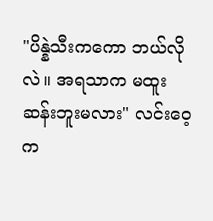"ပိန္နဲသီးကကော ဘယ်လိုလဲ။ အရသာက မထူးဆန်းဘူးမလား" လင်းဝေ့က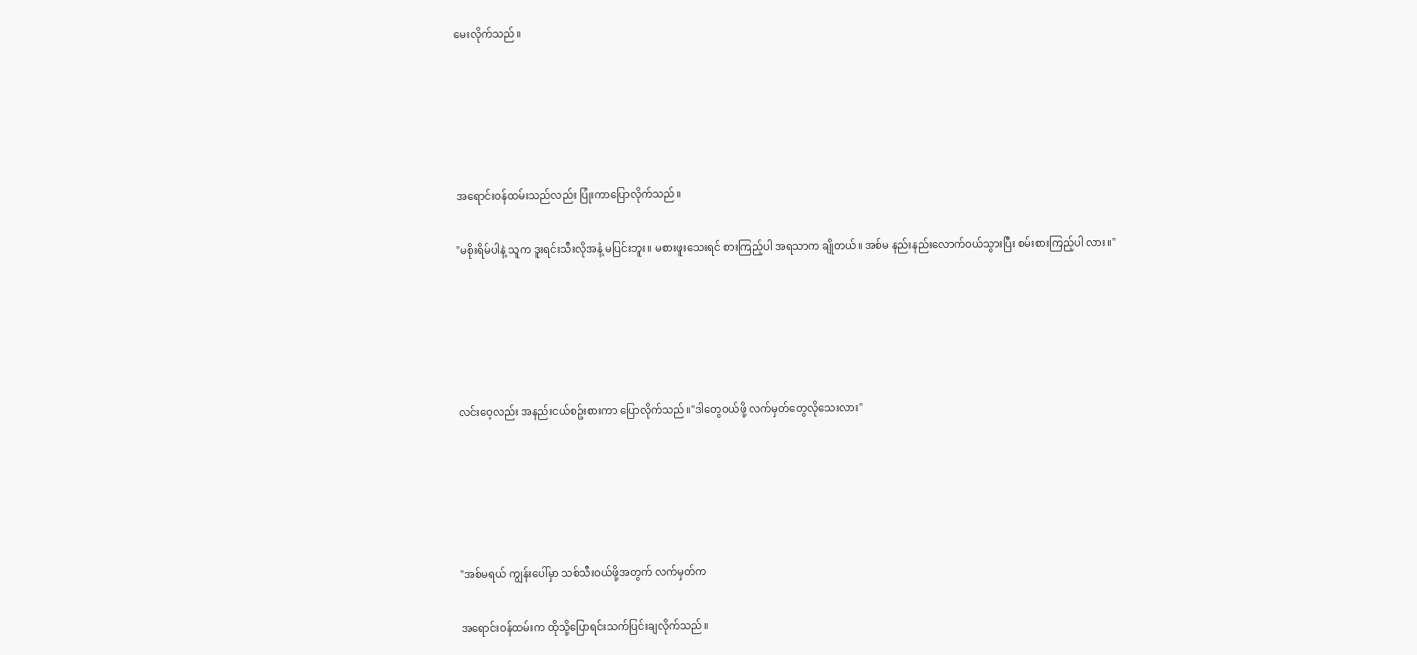မေးလိုက်သည်။





အရောင်းဝန်ထမ်းသည်လည်း ပြုံးကာပြောလိုက်သည်။

"မစိုးရိမ်ပါနဲ့ သူက ဒူးရင်းသီးလိုအနံ့ မပြင်းဘူး။ မစားဖူးသေးရင် စားကြည့်ပါ အရသာက ချိုတယ်။ အစ်မ နည်းနည်းလောက်ဝယ်သွားပြီး စမ်းစားကြည့်ပါ လား။"





လင်းဝေ့လည်း အနည်းငယ်စဥ်းစားကာ ပြောလိုက်သည်။"ဒါတွေဝယ်ဖို့ လက်မှတ်တွေလိုသေးလား"





"အစ်မရယ် ကျွန်းပေါ်မှာ သစ်သီးဝယ်ဖို့အတွက် လက်မှတ်က

အရောင်းဝန်ထမ်းက ထိုသို့ပြောရင်းသက်ပြင်းချလိုက်သည်။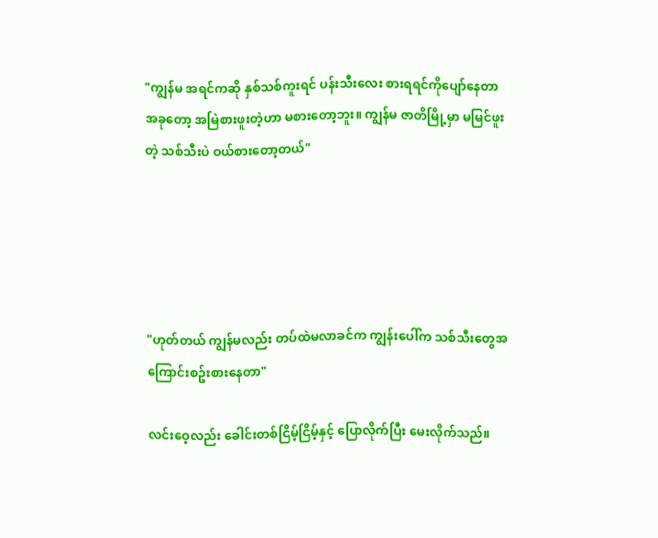"ကျွန်မ အရင်ကဆို နှစ်သစ်ကူးရင် ပန်းသီးလေး စားရရင်ကိုပျော်နေတာ အခုတော့ အမြဲစားဖူးတဲ့ဟာ မစားတော့ဘူး။ ကျွန်မ ဇာတိမြို့မှာ မမြင်ဖူးတဲ့ သစ်သီးပဲ ဝယ်စားတော့တယ်"





"ဟုတ်တယ် ကျွန်မလည်း တပ်ထဲမလာခင်က ကျွန်းပေါ်က သစ်သီးတွေအကြောင်းစဥ်းစားနေတာ"

လင်းဝေ့လည်း ခေါင်းတစ်ငြိမ့်ငြိမ့်နှင့် ပြောလိုက်ပြီး မေးလိုက်သည်။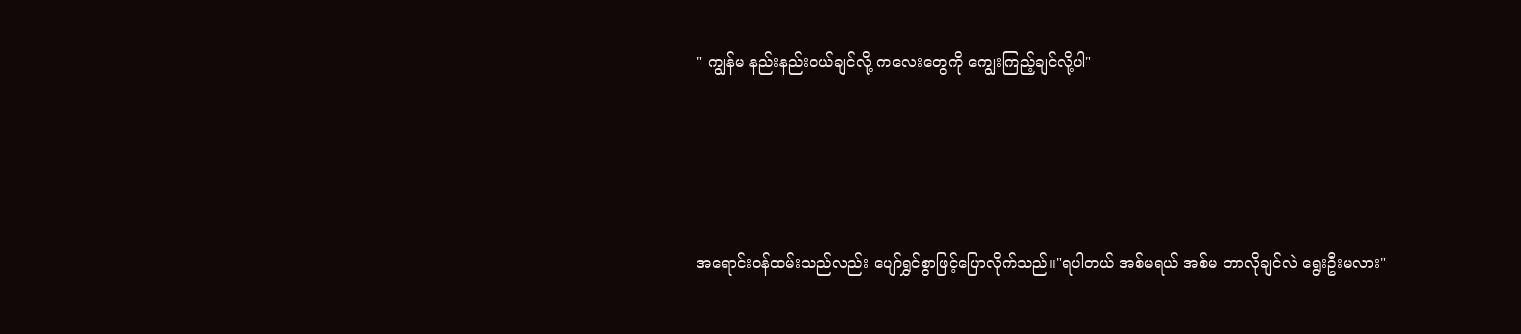" ကျွန်မ နည်းနည်းဝယ်ချင်လို့ ကလေးတွေကို ကျွေးကြည့်ချင်လို့ပါ"





အရောင်းဝန်ထမ်းသည်လည်း ပျော်ရွှင်စွာဖြင့်ပြောလိုက်သည်။"ရပါတယ် အစ်မရယ် အစ်မ ဘာလိုချင်လဲ ရွေးဦးမလား"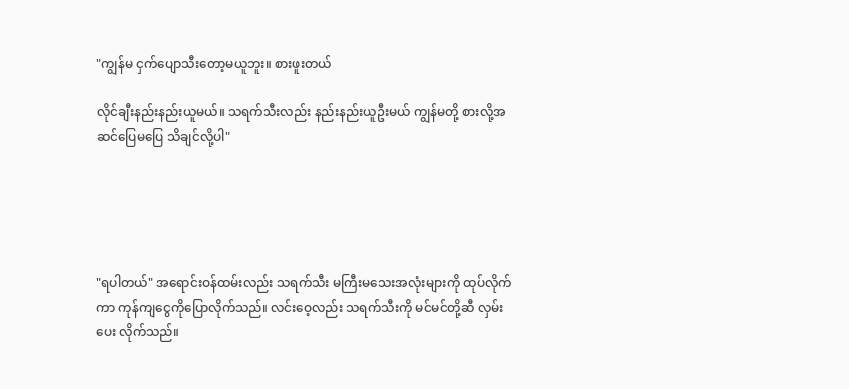"ကျွန်မ ငှက်ပျောသီးတော့မယူဘူး။ စားဖူးတယ်

လိုင်ချီးနည်းနည်းယူမယ်။ သရက်သီးလည်း နည်းနည်းယူဦးမယ် ကျွန်မတို့ စားလို့အဆင်ပြေမပြေ သိချင်လို့ပါ"





"ရပါတယ်" အရောင်းဝန်ထမ်းလည်း သရက်သီး မကြီးမသေးအလုံးများကို ထုပ်လိုက်ကာ ကုန်ကျငွေကိုပြောလိုက်သည်။ လင်းဝေ့လည်း သရက်သီးကို မင်မင်တို့ဆီ လှမ်းပေး လိုက်သည်။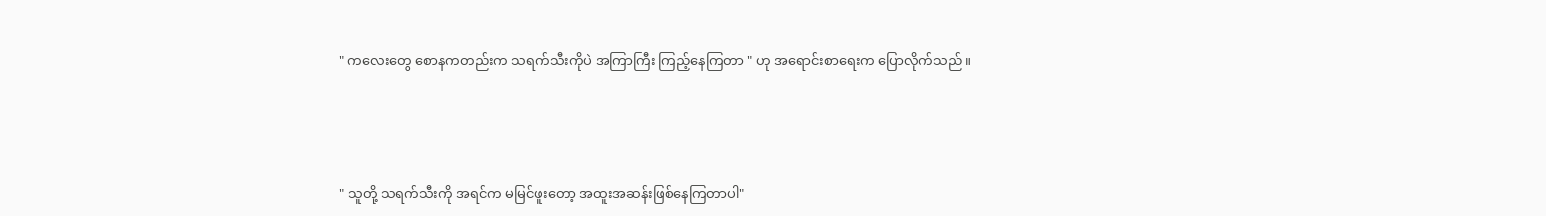" ကလေးတွေ စောနကတည်းက သရက်သီးကိုပဲ အကြာကြီး ကြည့်နေကြတာ " ဟု အရောင်းစာရေးက ပြောလိုက်သည်။





" သူတို့ သရက်သီးကို အရင်က မမြင်ဖူးတော့ အထူးအဆန်းဖြစ်နေကြတာပါ"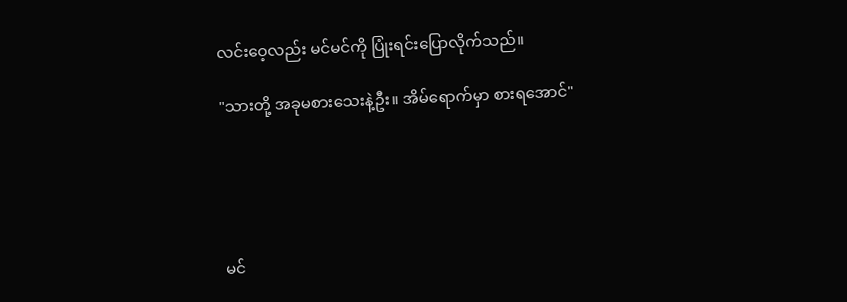လင်းဝေ့လည်း မင်မင်ကို ပြုံးရင်းပြောလိုက်သည်။

"သားတို့ အခုမစားသေးနဲ့ဦး။ အိမ်ရောက်မှာ စားရအောင်"





မင်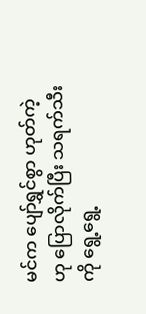မင်က ပျော်ရွှင်စွာ ဟုတ်ကဲ့ဟု ပြောလိုက်ပြီး သရက်သီးကို ရွေ့ရွေ့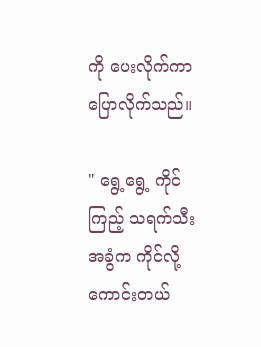ကို ပေးလိုက်ကာ ပြောလိုက်သည်။

" ရွေ့ရွေ့ ကိုင်ကြည့် သရက်သီး အခွံက ကိုင်လို့ကောင်းတယ်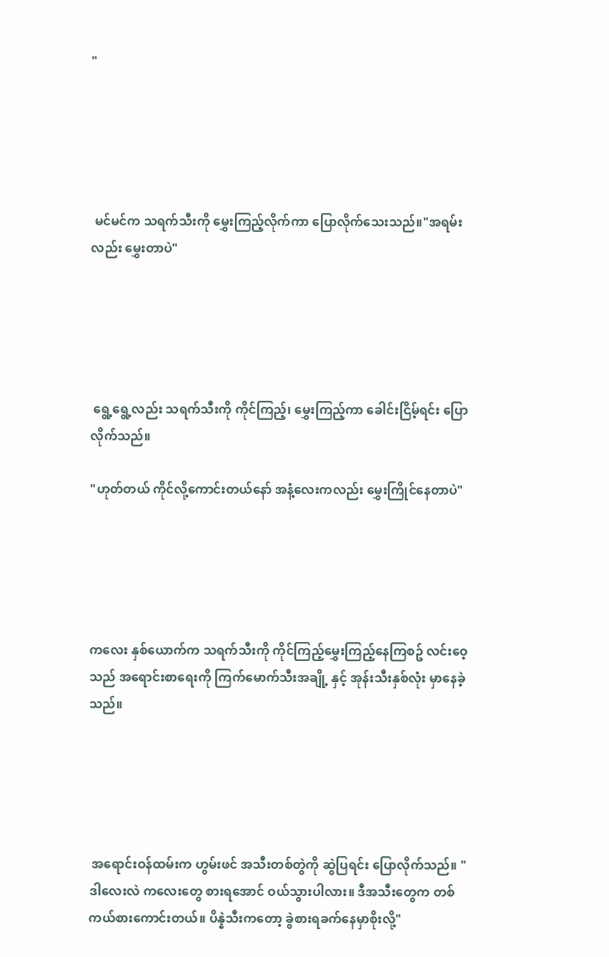"





 မင်မင်က သရက်သီးကို မွှေးကြည့်လိုက်ကာ ပြောလိုက်သေးသည်။"အရမ်းလည်း မွှေးတာပဲ"





 ရွေ့ရွေ့လည်း သရက်သီးကို ကိုင်ကြည့်၊ မွှေးကြည့်ကာ ခေါင်းငြိမ့်ရင်း ပြောလိုက်သည်။

"ဟုတ်တယ် ကိုင်လို့ကောင်းတယ်နော် အနံ့လေးကလည်း မွှေးကြိုင်နေတာပဲ"





ကလေး နှစ်ယောက်က သရက်သီးကို ကိုင်ကြည့်မွှေးကြည့်နေကြစဥ် လင်းဝေ့သည် အရောင်းစာရေးကို ကြက်မောက်သီးအချို့ နှင့် အုန်းသီးနှစ်လုံး မှာနေခဲ့သည်။





 အရောင်းဝန်ထမ်းက ဟွမ်းဖင် အသီးတစ်တွဲကို ဆွဲပြရင်း ပြောလိုက်သည်။ "ဒါလေးလဲ ကလေးတွေ စားရအောင် ဝယ်သွားပါလား။ ဒီအသီးတွေက တစ်ကယ်စားကောင်းတယ်။ ပိန္နဲသီးကတော့ ခွဲစားရခက်နေမှာစိုးလို့"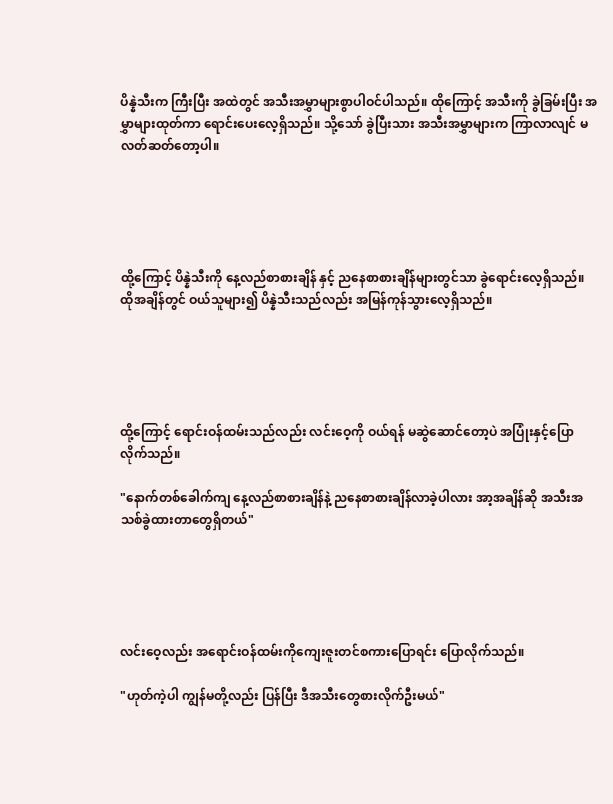ပိန္နဲသီးက ကြီးပြီး အထဲတွင် အသီးအမွှာများစွာပါဝင်ပါသည်။ ထိုကြောင့် အသီးကို ခွဲခြမ်းပြီး အမွှာများထုတ်ကာ ရောင်းပေးလေ့ရှိသည်။ သို့သော် ခွဲပြီးသား အသီးအမွှာများက ကြာလာလျင် မလတ်ဆတ်တော့ပါ။





ထို့ကြောင့် ပိန္နဲသီးကို နေ့လည်စာစားချိန် နှင့် ညနေစာစားချိန်များတွင်သာ ခွဲရောင်းလေ့ရှိသည်။ ထိုအချိန်တွင် ဝယ်သူများ၍ ပိန္နဲသီးသည်လည်း အမြန်ကုန်သွားလေ့ရှိသည်။





ထို့ကြောင့် ရောင်းဝန်ထမ်းသည်လည်း လင်းဝေ့ကို ဝယ်ရန် မဆွဲဆောင်တော့ပဲ အပြုံးနှင့်ပြောလိုက်သည်။

"နောက်တစ်ခေါက်ကျ နေ့လည်စာစားချိန်နဲ့ ညနေစာစားချိန်လာခဲ့ပါလား အာ့အချိန်ဆို အသီးအသစ်ခွဲထားတာတွေရှိတယ်"





လင်းဝေ့လည်း အရောင်းဝန်ထမ်းကိုကျေးဇူးတင်စကားပြောရင်း ပြောလိုက်သည်။

"ဟုတ်ကဲ့ပါ ကျွန်မတို့လည်း ပြန်ပြီး ဒီအသီးတွေစားလိုက်ဦးမယ်"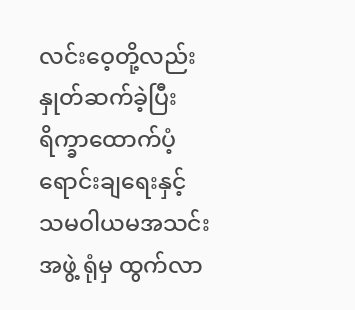လင်းဝေ့တို့လည်း နှုတ်ဆက်ခဲ့ပြီး ရိက္ခာထောက်ပံ့ရောင်းချရေးနှင့် သမဝါယမအသင်းအဖွဲ့ ရုံမှ ထွက်လာ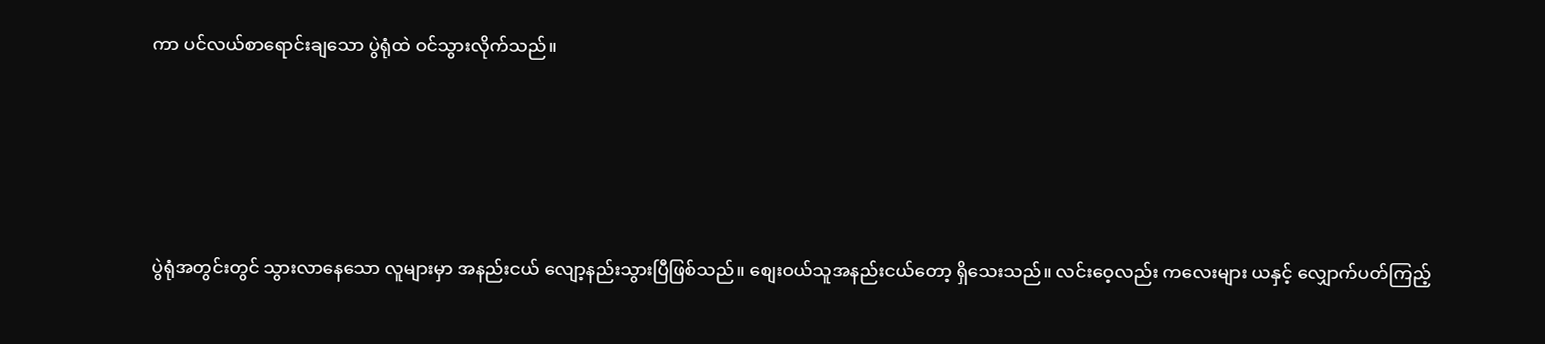ကာ ပင်လယ်စာရောင်းချသော ပွဲရုံထဲ ဝင်သွားလိုက်သည်။





ပွဲရုံအတွင်းတွင် သွားလာနေသော လူများမှာ အနည်းငယ် လျော့နည်းသွားပြီဖြစ်သည်။ စျေးဝယ်သူအနည်းငယ်တော့ ရှိသေးသည်။ လင်းဝေ့လည်း ကလေးများ ယနှင့် လျှောက်ပတ်ကြည့်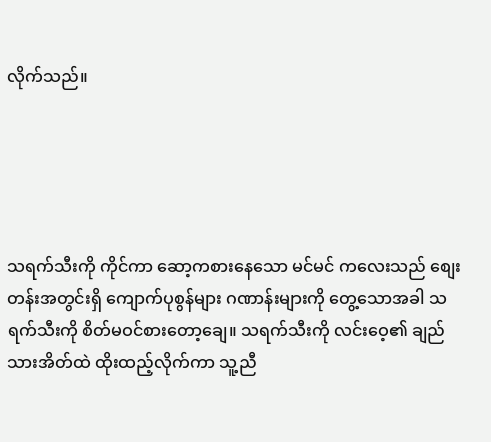လိုက်သည်။





သရက်သီးကို ကိုင်ကာ ဆော့ကစားနေသော မင်မင် ကလေးသည် စျေးတန်းအတွင်းရှိ ကျောက်ပုစွန်များ ဂဏာန်းများကို တွေ့သောအခါ သရက်သီးကို စိတ်မဝင်စားတော့ချေ။ သရက်သီးကို လင်းဝေ့၏ ချည်သားအိတ်ထဲ ထိုးထည့်လိုက်ကာ သူ့ညီ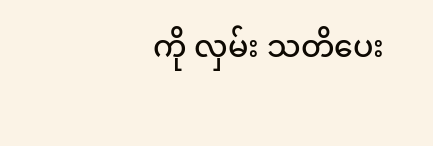ကို လှမ်း သတိပေး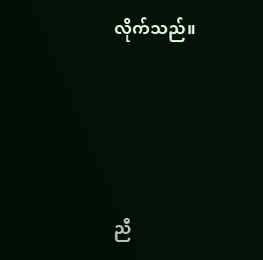လိုက်သည်။





ညီ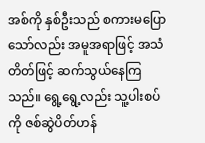အစ်ကို နှစ်ဦးသည် စကားမပြောသော်လည်း အမူအရာဖြင့် အသံတိတ်ဖြင့် ဆက်သွယ်နေကြသည်။ ရွေ့ရွေ့လည်း သူ့ပါးစပ်ကို ဇစ်ဆွဲပိတ်ဟန်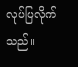လုပ်ပြလိုက်သည်။